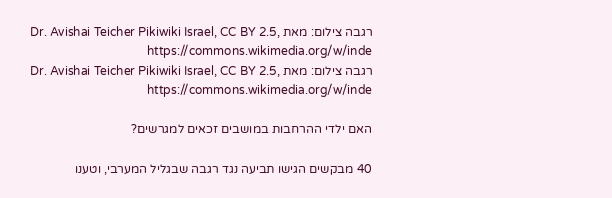רגבה צילום: מאת Dr. Avishai Teicher Pikiwiki Israel, CC BY 2.5, https://commons.wikimedia.org/w/inde
רגבה צילום: מאת Dr. Avishai Teicher Pikiwiki Israel, CC BY 2.5, https://commons.wikimedia.org/w/inde

האם ילדי ההרחבות במושבים זכאים למגרשים?

40 מבקשים הגישו תביעה נגד רגבה שבגליל המערבי, וטענו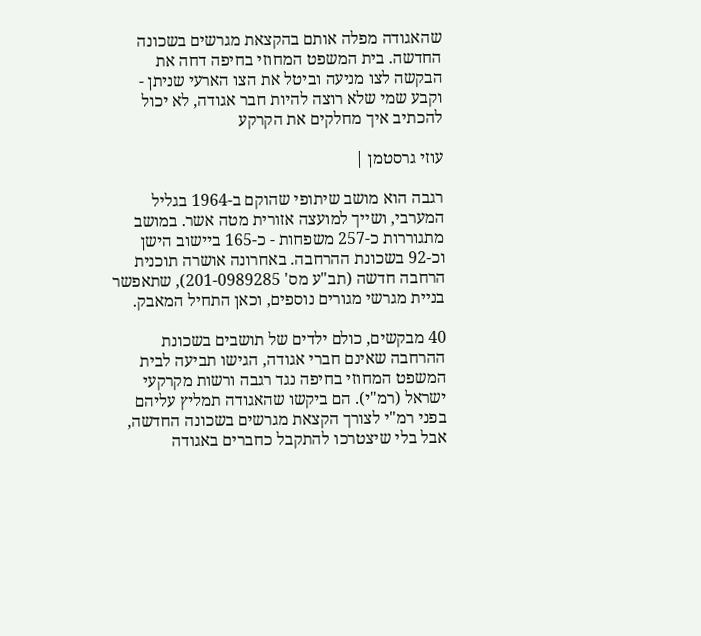שהאגודה מפלה אותם בהקצאת מגרשים בשכונה החדשה. בית המשפט המחוזי בחיפה דחה את הבקשה לצו מניעה וביטל את הצו הארעי שניתן - וקבע שמי שלא רוצה להיות חבר אגודה, לא יכול להכתיב איך מחלקים את הקרקע

עוזי גרסטמן |

רגבה הוא מושב שיתופי שהוקם ב-1964 בגליל המערבי, ושייך למועצה אזורית מטה אשר. במושב מתגוררות כ-257 משפחות - כ-165 ביישוב הישן וכ-92 בשכונת ההרחבה. באחרונה אושרה תוכנית הרחבה חדשה (תב"ע מס' 201-0989285), שתאפשר בניית מגרשי מגורים נוספים, וכאן התחיל המאבק.

40 מבקשים, כולם ילדים של תושבים בשכונת ההרחבה שאינם חברי אגודה, הגישו תביעה לבית המשפט המחוזי בחיפה נגד רגבה ורשות מקרקעי ישראל (רמ"י). הם ביקשו שהאגודה תמליץ עליהם בפני רמ"י לצורך הקצאת מגרשים בשכונה החדשה, אבל בלי שיצטרכו להתקבל כחברים באגודה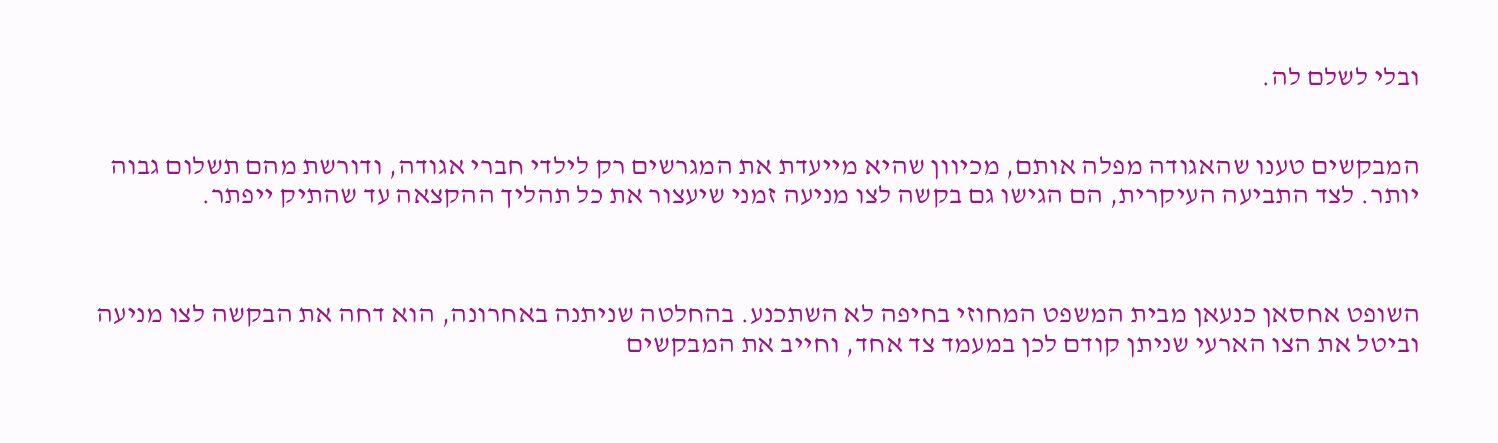ובלי לשלם לה.


המבקשים טענו שהאגודה מפלה אותם, מכיוון שהיא מייעדת את המגרשים רק לילדי חברי אגודה, ודורשת מהם תשלום גבוה יותר. לצד התביעה העיקרית, הם הגישו גם בקשה לצו מניעה זמני שיעצור את כל תהליך ההקצאה עד שהתיק ייפתר.



השופט אחסאן כנעאן מבית המשפט המחוזי בחיפה לא השתכנע. בהחלטה שניתנה באחרונה, הוא דחה את הבקשה לצו מניעה וביטל את הצו הארעי שניתן קודם לכן במעמד צד אחד, וחייב את המבקשים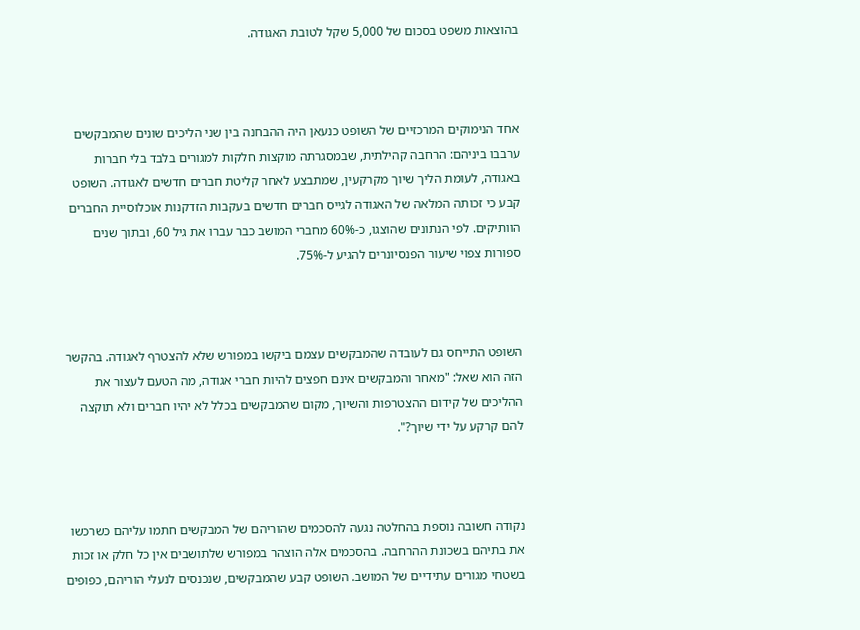בהוצאות משפט בסכום של 5,000 שקל לטובת האגודה.



אחד הנימוקים המרכזיים של השופט כנעאן היה ההבחנה בין שני הליכים שונים שהמבקשים ערבבו ביניהם: הרחבה קהילתית, שבמסגרתה מוקצות חלקות למגורים בלבד בלי חברות באגודה, לעומת הליך שיוך מקרקעין, שמתבצע לאחר קליטת חברים חדשים לאגודה. השופט קבע כי זכותה המלאה של האגודה לגייס חברים חדשים בעקבות הזדקנות אוכלוסיית החברים הוותיקים. לפי הנתונים שהוצגו, כ-60% מחברי המושב כבר עברו את גיל 60, ובתוך שנים ספורות צפוי שיעור הפנסיונרים להגיע ל-75%.



השופט התייחס גם לעובדה שהמבקשים עצמם ביקשו במפורש שלא להצטרף לאגודה. בהקשר הזה הוא שאל: "מאחר והמבקשים אינם חפצים להיות חברי אגודה, מה הטעם לעצור את ההליכים של קידום ההצטרפות והשיוך, מקום שהמבקשים בכלל לא יהיו חברים ולא תוקצה להם קרקע על ידי שיוך?".



נקודה חשובה נוספת בהחלטה נגעה להסכמים שהוריהם של המבקשים חתמו עליהם כשרכשו את בתיהם בשכונת ההרחבה. בהסכמים אלה הוצהר במפורש שלתושבים אין כל חלק או זכות בשטחי מגורים עתידיים של המושב. השופט קבע שהמבקשים, שנכנסים לנעלי הוריהם, כפופים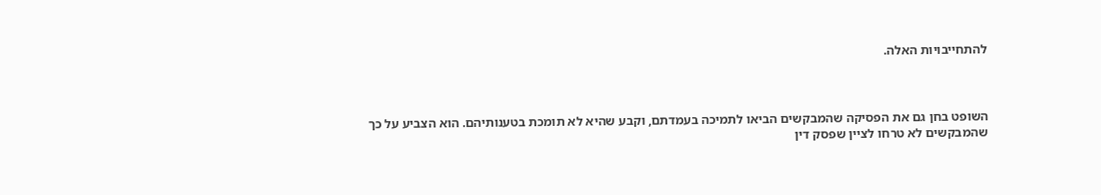להתחייבויות האלה.



השופט בחן גם את הפסיקה שהמבקשים הביאו לתמיכה בעמדתם, וקבע שהיא לא תומכת בטענותיהם. הוא הצביע על כך שהמבקשים לא טרחו לציין שפסק דין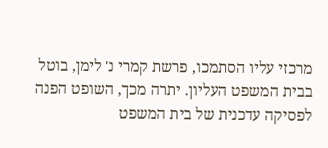מרכזי עליו הסתמכו, פרשת קמרי נ' לימן, בוטל בבית המשפט העליון. יתרה מכך, השופט הפנה לפסיקה עדכנית של בית המשפט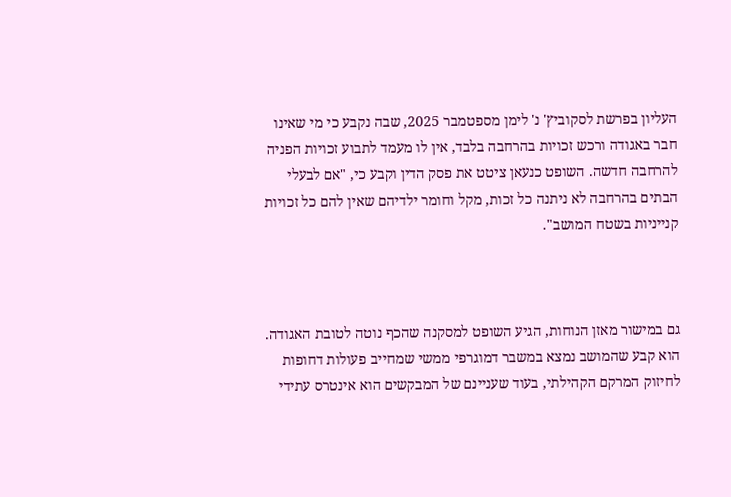העליון בפרשת לסקוביץ' נ' לימן מספטמבר 2025, שבה נקבע כי מי שאינו חבר באגודה ורכש זכויות בהרחבה בלבד, אין לו מעמד לתבוע זכויות הפניה להרחבה חדשה. השופט כנעאן ציטט את פסק הדין וקבע כי, "אם לבעלי הבתים בהרחבה לא ניתנה כל זכות, מקל וחומר ילדיהם שאין להם כל זכויות קנייניות בשטח המושב".



גם במישור מאזן הנוחות, הגיע השופט למסקנה שהכף נוטה לטובת האגודה. הוא קבע שהמושב נמצא במשבר דמוגרפי ממשי שמחייב פעולות דחופות לחיזוק המרקם הקהילתי, בעוד שעניינם של המבקשים הוא אינטרס עתידי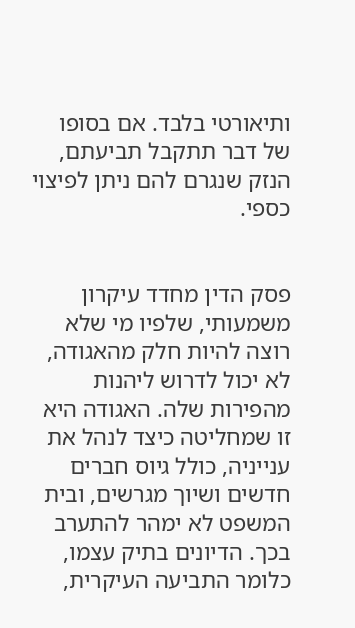ותיאורטי בלבד. אם בסופו של דבר תתקבל תביעתם, הנזק שנגרם להם ניתן לפיצוי כספי.


פסק הדין מחדד עיקרון משמעותי, שלפיו מי שלא רוצה להיות חלק מהאגודה, לא יכול לדרוש ליהנות מהפירות שלה. האגודה היא זו שמחליטה כיצד לנהל את ענייניה, כולל גיוס חברים חדשים ושיוך מגרשים, ובית המשפט לא ימהר להתערב בכך. הדיונים בתיק עצמו, כלומר התביעה העיקרית,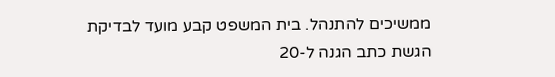ממשיכים להתנהל. בית המשפט קבע מועד לבדיקת הגשת כתב הגנה ל-20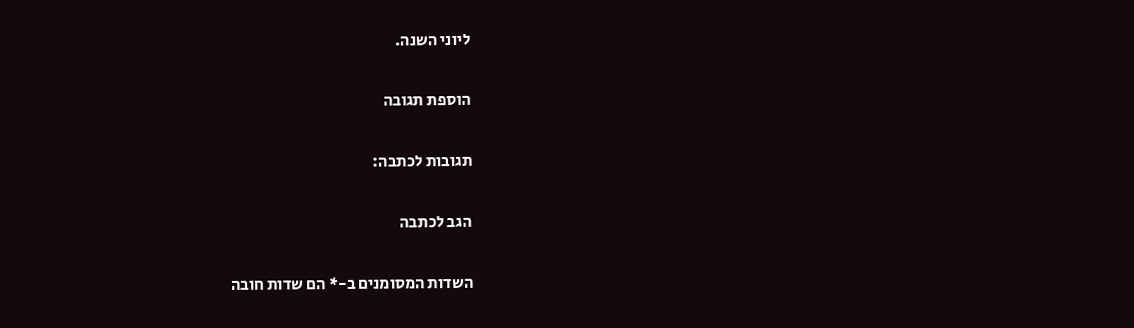ליוני השנה.

הוספת תגובה

תגובות לכתבה:

הגב לכתבה

השדות המסומנים ב-* הם שדות חובה